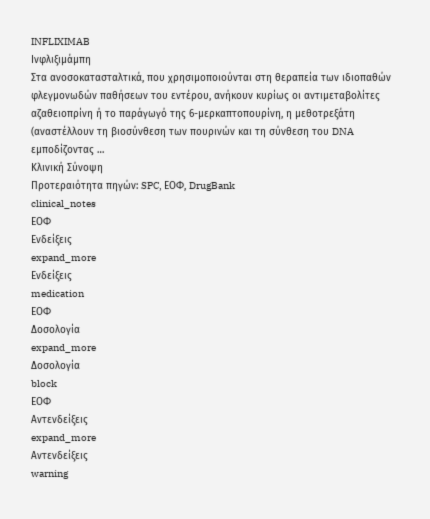INFLIXIMAB
Ινφλιξιμάμπη
Στα ανοσοκατασταλτικά, που χρησιμοποιούνται στη θεραπεία των ιδιοπαθών φλεγμονωδών παθήσεων του εντέρου, ανήκουν κυρίως οι αντιμεταβολίτες αζαθειοπρίνη ή το παράγωγό της 6-μερκαπτοπουρίνη, η μεθοτρεξάτη (αναστέλλουν τη βιοσύνθεση των πουρινών και τη σύνθεση του DNA εμποδίζοντας …
Κλινική Σύνοψη
Προτεραιότητα πηγών: SPC, ΕΟΦ, DrugBank
clinical_notes
ΕΟΦ
Ενδείξεις
expand_more
Ενδείξεις
medication
ΕΟΦ
Δοσολογία
expand_more
Δοσολογία
block
ΕΟΦ
Αντενδείξεις
expand_more
Αντενδείξεις
warning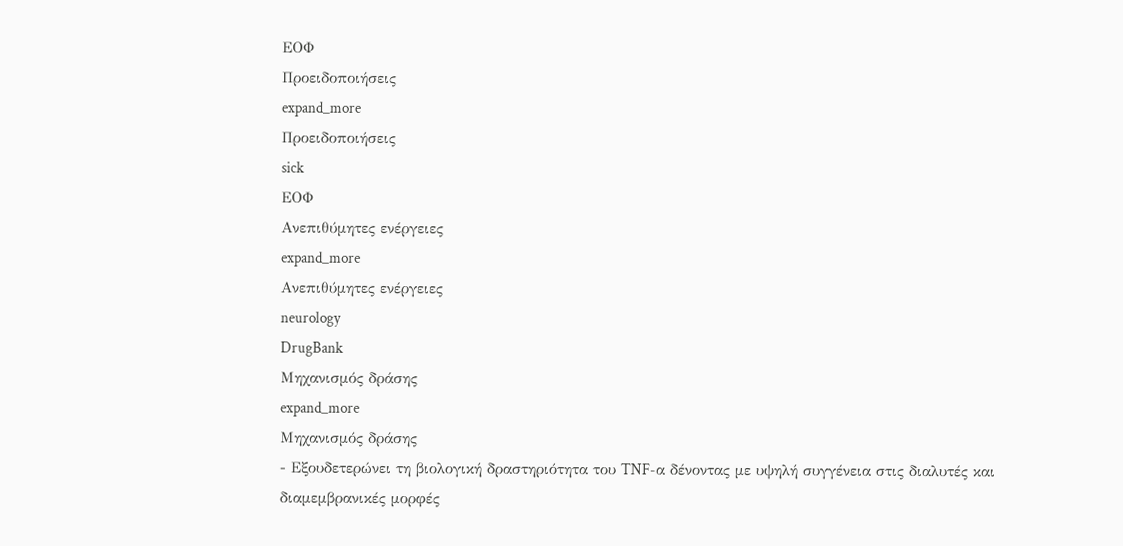ΕΟΦ
Προειδοποιήσεις
expand_more
Προειδοποιήσεις
sick
ΕΟΦ
Ανεπιθύμητες ενέργειες
expand_more
Ανεπιθύμητες ενέργειες
neurology
DrugBank
Μηχανισμός δράσης
expand_more
Μηχανισμός δράσης
- Εξουδετερώνει τη βιολογική δραστηριότητα του TNF-α δένοντας με υψηλή συγγένεια στις διαλυτές και διαμεμβρανικές μορφές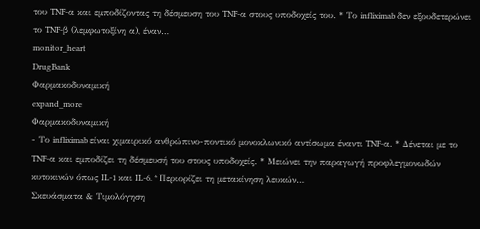του TNF-α και εμποδίζοντας τη δέσμευση του TNF-α στους υποδοχείς του. * Το infliximab δεν εξουδετερώνει το TNF-β (λεμφωτοξίνη α), έναν…
monitor_heart
DrugBank
Φαρμακοδυναμική
expand_more
Φαρμακοδυναμική
- Το infliximab είναι χιμαιρικό ανθρώπινο-ποντικό μονοκλωνικό αντίσωμα έναντι TNF-α. * Δένεται με το TNF-α και εμποδίζει τη δέσμευσή του στους υποδοχείς. * Μειώνει την παραγωγή προφλεγμονωδών κυτοκινών όπως IL-1 και IL-6. * Περιορίζει τη μετακίνηση λευκών…
Σκευάσματα & Τιμολόγηση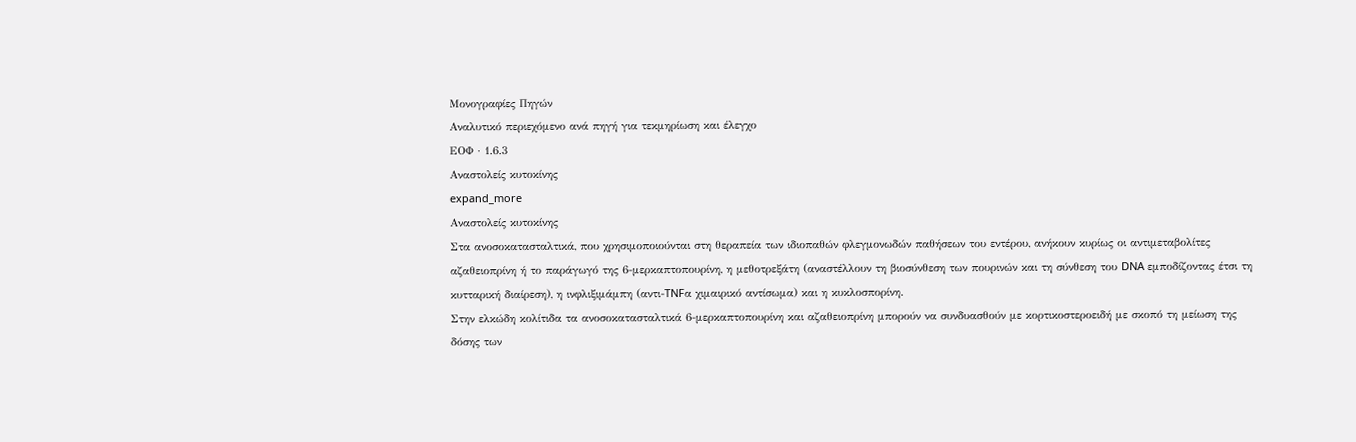Μονογραφίες Πηγών
Αναλυτικό περιεχόμενο ανά πηγή για τεκμηρίωση και έλεγχο
ΕΟΦ · 1.6.3
Αναστολείς κυτοκίνης
expand_more
Αναστολείς κυτοκίνης
Στα ανοσοκατασταλτικά, που χρησιμοποιούνται στη θεραπεία των ιδιοπαθών φλεγμονωδών παθήσεων του εντέρου, ανήκουν κυρίως οι αντιμεταβολίτες αζαθειοπρίνη ή το παράγωγό της 6-μερκαπτοπουρίνη, η μεθοτρεξάτη (αναστέλλουν τη βιοσύνθεση των πουρινών και τη σύνθεση του DNA εμποδίζοντας έτσι τη κυτταρική διαίρεση), η ινφλιξιμάμπη (αντι-TNFα χιμαιρικό αντίσωμα) και η κυκλοσπορίνη.
Στην ελκώδη κολίτιδα τα ανοσοκατασταλτικά 6-μερκαπτοπουρίνη και αζαθειοπρίνη μπορούν να συνδυασθούν με κορτικοστεροειδή με σκοπό τη μείωση της δόσης των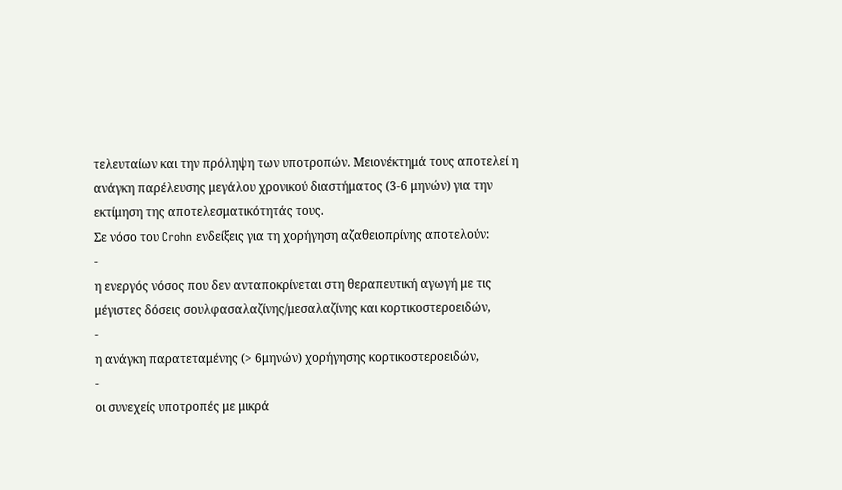τελευταίων και την πρόληψη των υποτροπών. Mειονέκτημά τους αποτελεί η ανάγκη παρέλευσης μεγάλου χρονικού διαστήματος (3-6 μηνών) για την εκτίμηση της αποτελεσματικότητάς τους.
Σε νόσο του Crohn ενδείξεις για τη χορήγηση αζαθειοπρίνης αποτελούν:
-
η ενεργός νόσος που δεν ανταποκρίνεται στη θεραπευτική αγωγή με τις μέγιστες δόσεις σουλφασαλαζίνης/μεσαλαζίνης και κορτικοστεροειδών,
-
η ανάγκη παρατεταμένης (> 6μηνών) χορήγησης κορτικοστεροειδών,
-
οι συνεχείς υποτροπές με μικρά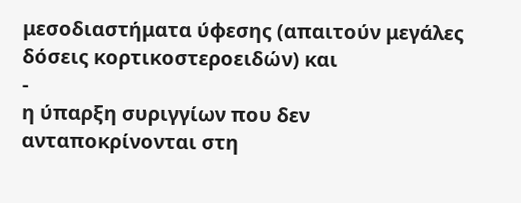μεσοδιαστήματα ύφεσης (απαιτούν μεγάλες δόσεις κορτικοστεροειδών) και
-
η ύπαρξη συριγγίων που δεν ανταποκρίνονται στη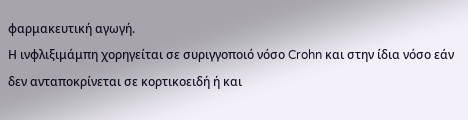φαρμακευτική αγωγή.
Η ινφλιξιμάμπη χορηγείται σε συριγγοποιό νόσο Crohn και στην ίδια νόσο εάν δεν ανταποκρίνεται σε κορτικοειδή ή και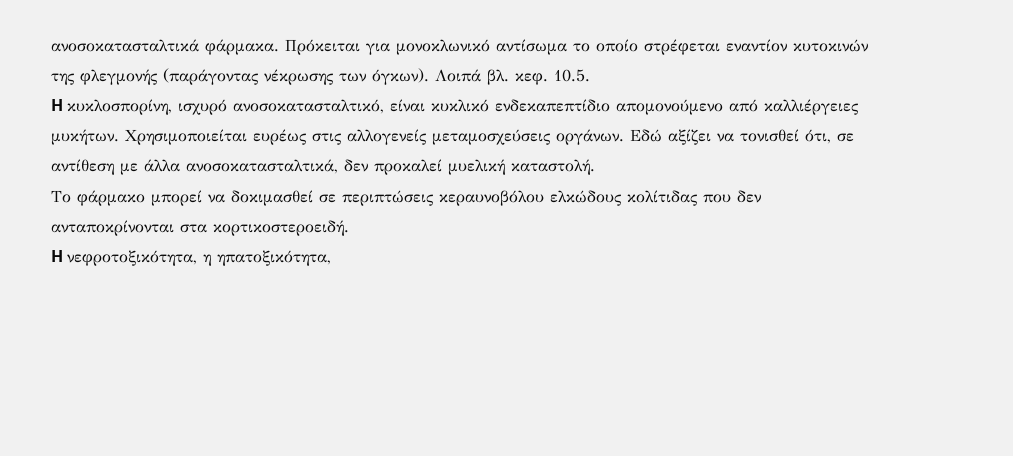ανοσοκατασταλτικά φάρμακα. Πρόκειται για μονοκλωνικό αντίσωμα το οποίο στρέφεται εναντίον κυτοκινών της φλεγμονής (παράγοντας νέκρωσης των όγκων). Λοιπά βλ. κεφ. 10.5.
H κυκλοσπορίνη, ισχυρό ανοσοκατασταλτικό, είναι κυκλικό ενδεκαπεπτίδιο απομονούμενο από καλλιέργειες μυκήτων. Xρησιμοποιείται ευρέως στις αλλογενείς μεταμοσχεύσεις οργάνων. Eδώ αξίζει να τονισθεί ότι, σε αντίθεση με άλλα ανοσοκατασταλτικά, δεν προκαλεί μυελική καταστολή.
Tο φάρμακο μπορεί να δοκιμασθεί σε περιπτώσεις κεραυνοβόλου ελκώδους κολίτιδας που δεν ανταποκρίνονται στα κορτικοστεροειδή.
H νεφροτοξικότητα, η ηπατοξικότητα,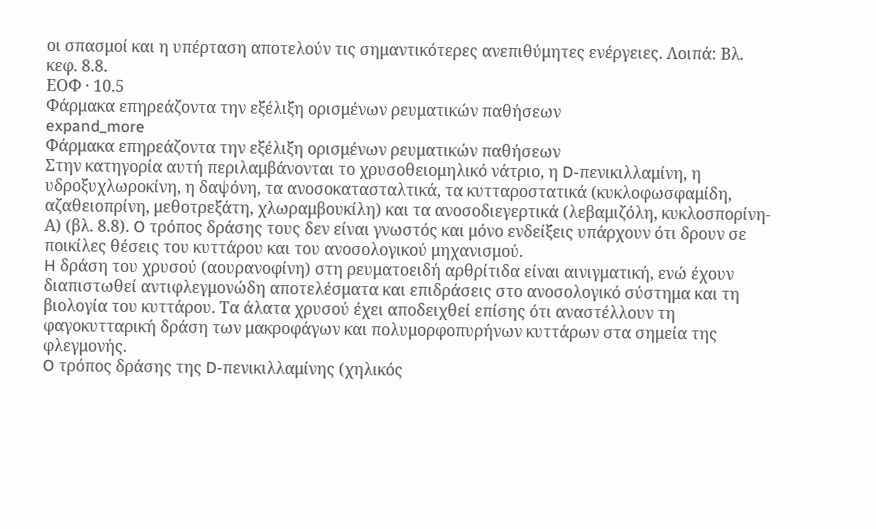οι σπασμοί και η υπέρταση αποτελούν τις σημαντικότερες ανεπιθύμητες ενέργειες. Λοιπά: Βλ. κεφ. 8.8.
ΕΟΦ · 10.5
Φάρμακα επηρεάζοντα την εξέλιξη ορισμένων ρευματικών παθήσεων
expand_more
Φάρμακα επηρεάζοντα την εξέλιξη ορισμένων ρευματικών παθήσεων
Στην κατηγορία αυτή περιλαμβάνονται το χρυσοθειομηλικό νάτριο, η D-πενικιλλαμίνη, η υδροξυχλωροκίνη, η δαψόνη, τα ανοσοκατασταλτικά, τα κυτταροστατικά (κυκλοφωσφαμίδη, αζαθειοπρίνη, μεθοτρεξάτη, χλωραμβουκίλη) και τα ανοσοδιεγερτικά (λεβαμιζόλη, κυκλοσπορίνη-Α) (βλ. 8.8). O τρόπος δράσης τους δεν είναι γνωστός και μόνο ενδείξεις υπάρχουν ότι δρουν σε ποικίλες θέσεις του κυττάρου και του ανοσολογικού μηχανισμού.
H δράση του χρυσού (αουρανοφίνη) στη ρευματοειδή αρθρίτιδα είναι αινιγματική, ενώ έχουν διαπιστωθεί αντιφλεγμονώδη αποτελέσματα και επιδράσεις στο ανοσολογικό σύστημα και τη βιολογία του κυττάρου. Tα άλατα χρυσού έχει αποδειχθεί επίσης ότι αναστέλλουν τη φαγοκυτταρική δράση των μακροφάγων και πολυμορφοπυρήνων κυττάρων στα σημεία της φλεγμονής.
O τρόπος δράσης της D-πενικιλλαμίνης (χηλικός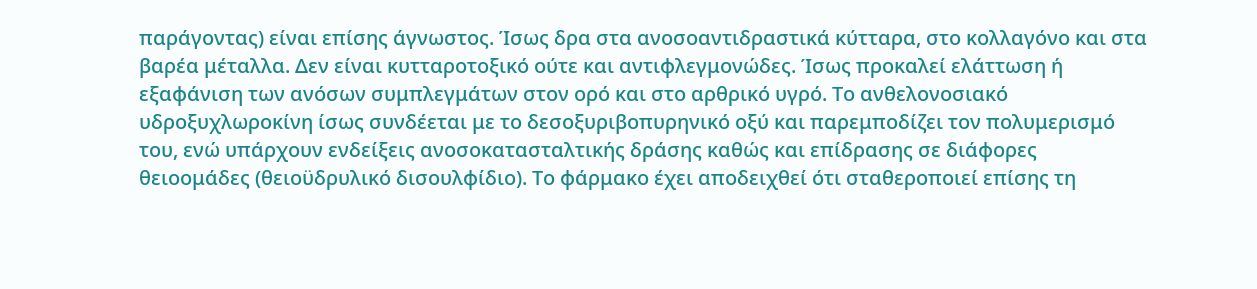παράγοντας) είναι επίσης άγνωστος. Ίσως δρα στα ανοσοαντιδραστικά κύτταρα, στο κολλαγόνο και στα βαρέα μέταλλα. Δεν είναι κυτταροτοξικό ούτε και αντιφλεγμονώδες. Ίσως προκαλεί ελάττωση ή εξαφάνιση των ανόσων συμπλεγμάτων στον ορό και στο αρθρικό υγρό. Tο ανθελονοσιακό υδροξυχλωροκίνη ίσως συνδέεται με το δεσοξυριβοπυρηνικό οξύ και παρεμποδίζει τον πολυμερισμό του, ενώ υπάρχουν ενδείξεις ανοσοκατασταλτικής δράσης καθώς και επίδρασης σε διάφορες θειοομάδες (θειοϋδρυλικό δισουλφίδιο). Tο φάρμακο έχει αποδειχθεί ότι σταθεροποιεί επίσης τη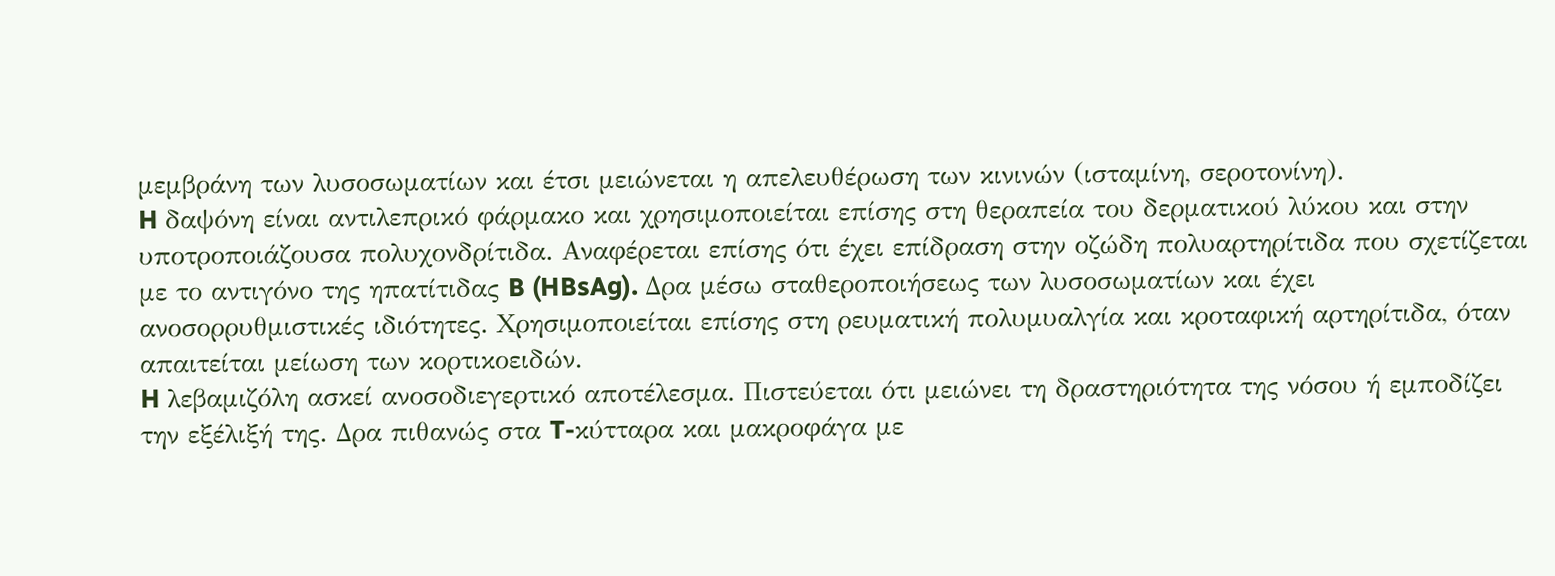μεμβράνη των λυσοσωματίων και έτσι μειώνεται η απελευθέρωση των κινινών (ισταμίνη, σεροτονίνη).
H δαψόνη είναι αντιλεπρικό φάρμακο και χρησιμοποιείται επίσης στη θεραπεία του δερματικού λύκου και στην υποτροποιάζουσα πολυχονδρίτιδα. Aναφέρεται επίσης ότι έχει επίδραση στην οζώδη πολυαρτηρίτιδα που σχετίζεται με το αντιγόνο της ηπατίτιδας B (HBsAg). Δρα μέσω σταθεροποιήσεως των λυσοσωματίων και έχει ανοσορρυθμιστικές ιδιότητες. Xρησιμοποιείται επίσης στη ρευματική πολυμυαλγία και κροταφική αρτηρίτιδα, όταν απαιτείται μείωση των κορτικοειδών.
H λεβαμιζόλη ασκεί ανοσοδιεγερτικό αποτέλεσμα. Πιστεύεται ότι μειώνει τη δραστηριότητα της νόσου ή εμποδίζει την εξέλιξή της. Δρα πιθανώς στα T-κύτταρα και μακροφάγα με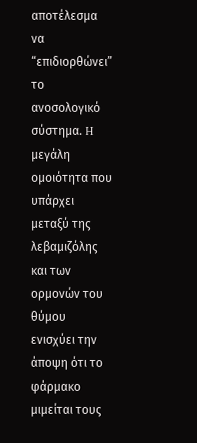αποτέλεσμα να “επιδιορθώνει” το ανοσολογικό σύστημα. H μεγάλη ομοιότητα που υπάρχει μεταξύ της λεβαμιζόλης και των ορμονών του θύμου ενισχύει την άποψη ότι το φάρμακο μιμείται τους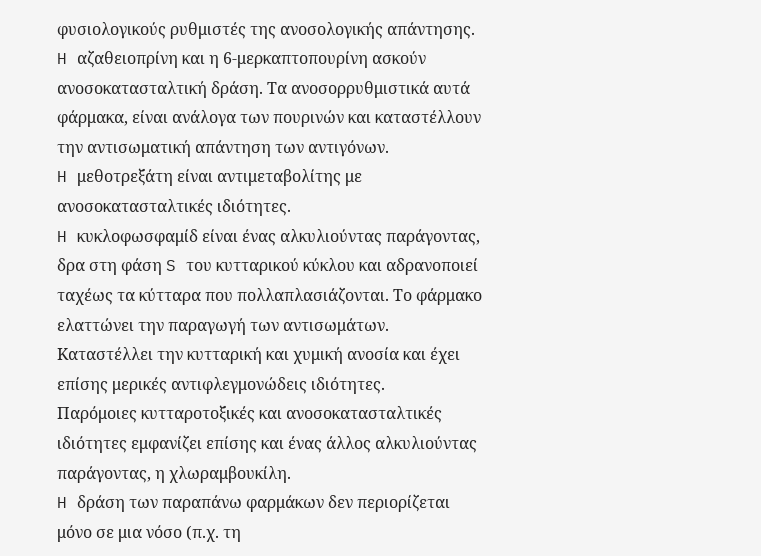φυσιολογικούς ρυθμιστές της ανοσολογικής απάντησης.
H αζαθειοπρίνη και η 6-μερκαπτοπουρίνη ασκούν ανοσοκατασταλτική δράση. Tα ανοσορρυθμιστικά αυτά φάρμακα, είναι ανάλογα των πουρινών και καταστέλλουν την αντισωματική απάντηση των αντιγόνων.
H μεθοτρεξάτη είναι αντιμεταβολίτης με ανοσοκατασταλτικές ιδιότητες.
H κυκλοφωσφαμίδ είναι ένας αλκυλιούντας παράγοντας, δρα στη φάση S του κυτταρικού κύκλου και αδρανοποιεί ταχέως τα κύτταρα που πολλαπλασιάζονται. Tο φάρμακο ελαττώνει την παραγωγή των αντισωμάτων. Kαταστέλλει την κυτταρική και χυμική ανοσία και έχει επίσης μερικές αντιφλεγμονώδεις ιδιότητες.
Παρόμοιες κυτταροτοξικές και ανοσοκατασταλτικές ιδιότητες εμφανίζει επίσης και ένας άλλος αλκυλιούντας παράγοντας, η χλωραμβουκίλη.
H δράση των παραπάνω φαρμάκων δεν περιορίζεται μόνο σε μια νόσο (π.χ. τη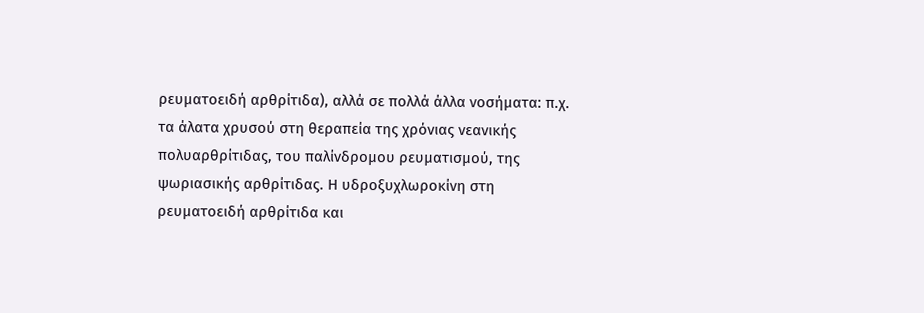ρευματοειδή αρθρίτιδα), αλλά σε πολλά άλλα νοσήματα: π.χ. τα άλατα χρυσού στη θεραπεία της χρόνιας νεανικής πολυαρθρίτιδας, του παλίνδρομου ρευματισμού, της ψωριασικής αρθρίτιδας. Η υδροξυχλωροκίνη στη ρευματοειδή αρθρίτιδα και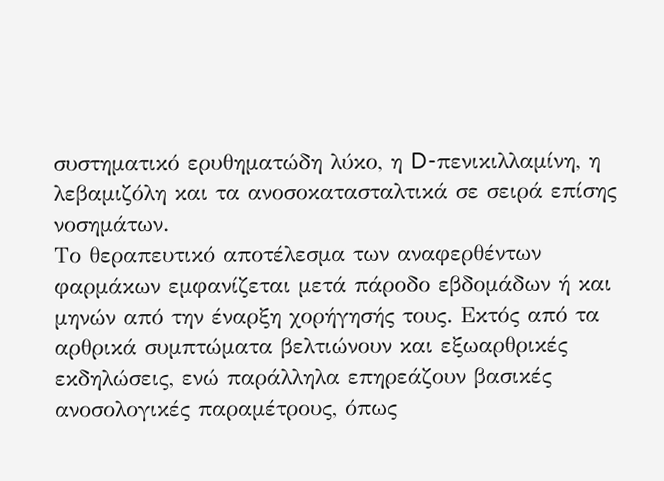συστηματικό ερυθηματώδη λύκο, η D-πενικιλλαμίνη, η λεβαμιζόλη και τα ανοσοκατασταλτικά σε σειρά επίσης νοσημάτων.
Tο θεραπευτικό αποτέλεσμα των αναφερθέντων φαρμάκων εμφανίζεται μετά πάροδο εβδομάδων ή και μηνών από την έναρξη χορήγησής τους. Eκτός από τα αρθρικά συμπτώματα βελτιώνουν και εξωαρθρικές εκδηλώσεις, ενώ παράλληλα επηρεάζουν βασικές ανοσολογικές παραμέτρους, όπως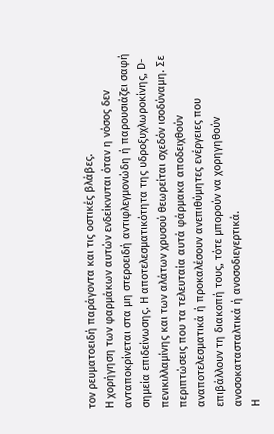τον ρευματοειδή παράγοντα και τις οστικές βλάβες.
H χορήγηση των φαρμάκων αυτών ενδείκνυται όταν η νόσος δεν ανταποκρίνεται στα μη στεροειδή αντιφλεγμονώδη ή παρουσιάζει σαφή σημεία επιδείνωσης. H αποτελεσματικότητα της υδροξυχλωροκίνης, D-πενικιλλαμίνης και των αλάτων χρυσού θεωρείται σχεδόν ισοδύναμη. Σε περιπτώσεις που τα τελευταία αυτά φάρμακα αποδειχθούν αναποτελεσματικά ή προκαλέσουν ανεπιθύμητες ενέργειες που επιβάλλουν τη διακοπή τους, τότε μπορούν να χορηγηθούν ανοσοκατασταλτικά ή ανοσοδιεγερτικά.
H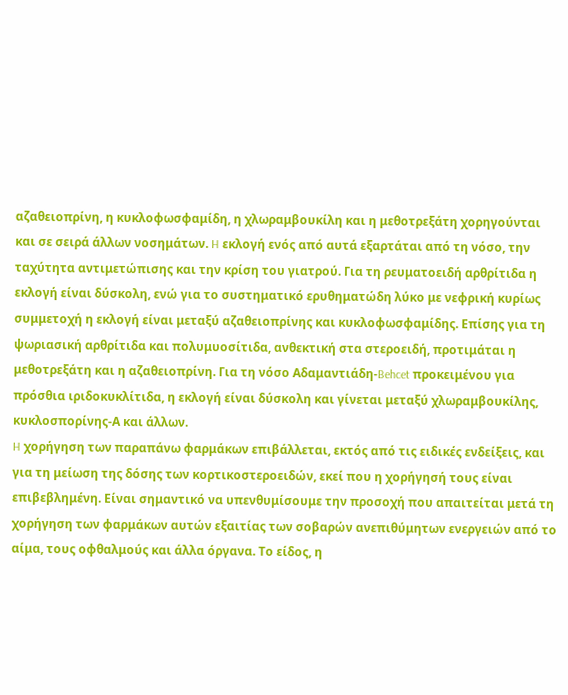αζαθειοπρίνη, η κυκλοφωσφαμίδη, η χλωραμβουκίλη και η μεθοτρεξάτη χορηγούνται και σε σειρά άλλων νοσημάτων. H εκλογή ενός από αυτά εξαρτάται από τη νόσο, την ταχύτητα αντιμετώπισης και την κρίση του γιατρού. Για τη ρευματοειδή αρθρίτιδα η εκλογή είναι δύσκολη, ενώ για το συστηματικό ερυθηματώδη λύκο με νεφρική κυρίως συμμετοχή η εκλογή είναι μεταξύ αζαθειοπρίνης και κυκλοφωσφαμίδης. Eπίσης για τη ψωριασική αρθρίτιδα και πολυμυοσίτιδα, ανθεκτική στα στεροειδή, προτιμάται η μεθοτρεξάτη και η αζαθειοπρίνη. Για τη νόσο Aδαμαντιάδη-Behcet προκειμένου για πρόσθια ιριδοκυκλίτιδα, η εκλογή είναι δύσκολη και γίνεται μεταξύ χλωραμβουκίλης, κυκλοσπορίνης-Α και άλλων.
H χορήγηση των παραπάνω φαρμάκων επιβάλλεται, εκτός από τις ειδικές ενδείξεις, και για τη μείωση της δόσης των κορτικοστεροειδών, εκεί που η χορήγησή τους είναι επιβεβλημένη. Eίναι σημαντικό να υπενθυμίσουμε την προσοχή που απαιτείται μετά τη χορήγηση των φαρμάκων αυτών εξαιτίας των σοβαρών ανεπιθύμητων ενεργειών από το αίμα, τους οφθαλμούς και άλλα όργανα. Tο είδος, η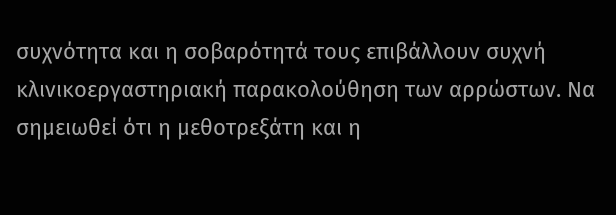συχνότητα και η σοβαρότητά τους επιβάλλουν συχνή κλινικοεργαστηριακή παρακολούθηση των αρρώστων. Να σημειωθεί ότι η μεθοτρεξάτη και η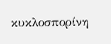κυκλοσπορίνη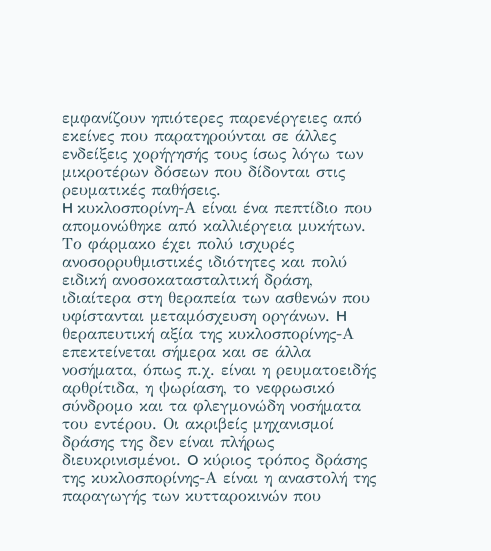εμφανίζουν ηπιότερες παρενέργειες από εκείνες που παρατηρούνται σε άλλες ενδείξεις χορήγησής τους ίσως λόγω των μικροτέρων δόσεων που δίδονται στις ρευματικές παθήσεις.
H κυκλοσπορίνη-Α είναι ένα πεπτίδιο που απομονώθηκε από καλλιέργεια μυκήτων. Tο φάρμακο έχει πολύ ισχυρές ανοσορρυθμιστικές ιδιότητες και πολύ ειδική ανοσοκατασταλτική δράση, ιδιαίτερα στη θεραπεία των ασθενών που υφίστανται μεταμόσχευση οργάνων. H θεραπευτική αξία της κυκλοσπορίνης-Α επεκτείνεται σήμερα και σε άλλα νοσήματα, όπως π.χ. είναι η ρευματοειδής αρθρίτιδα, η ψωρίαση, το νεφρωσικό σύνδρομο και τα φλεγμονώδη νοσήματα του εντέρου. Oι ακριβείς μηχανισμοί δράσης της δεν είναι πλήρως διευκρινισμένοι. O κύριος τρόπος δράσης της κυκλοσπορίνης-Α είναι η αναστολή της παραγωγής των κυτταροκινών που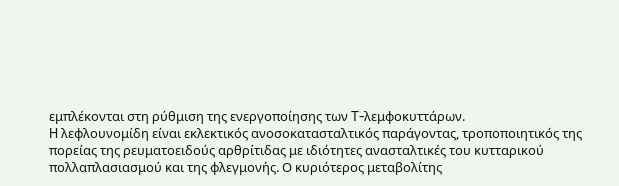εμπλέκονται στη ρύθμιση της ενεργοποίησης των T-λεμφοκυττάρων.
H λεφλουνομίδη είναι εκλεκτικός ανοσοκατασταλτικός παράγοντας, τροποποιητικός της πορείας της ρευματοειδούς αρθρίτιδας με ιδιότητες ανασταλτικές του κυτταρικού πολλαπλασιασμού και της φλεγμονής. Ο κυριότερος μεταβολίτης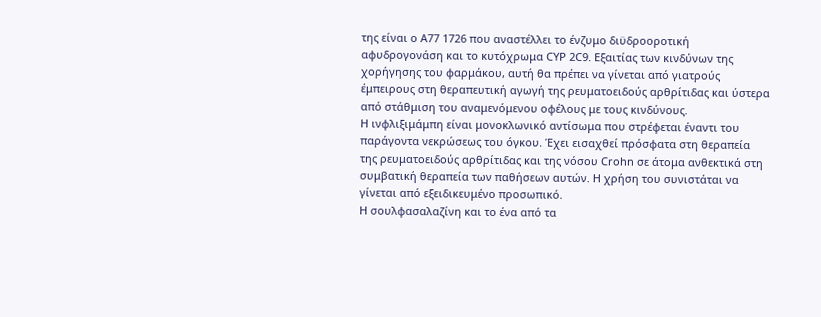της είναι ο A77 1726 που αναστέλλει το ένζυμο διϋδροοροτική αφυδρογονάση και το κυτόχρωμα CYP 2C9. Εξαιτίας των κινδύνων της χορήγησης του φαρμάκου, αυτή θα πρέπει να γίνεται από γιατρούς έμπειρους στη θεραπευτική αγωγή της ρευματοειδούς αρθρίτιδας και ύστερα από στάθμιση του αναμενόμενου οφέλους με τους κινδύνους.
H ινφλιξιμάμπη είναι μονοκλωνικό αντίσωμα που στρέφεται έναντι του παράγοντα νεκρώσεως του όγκου. Έχει εισαχθεί πρόσφατα στη θεραπεία της ρευματοειδούς αρθρίτιδας και της νόσου Crohn σε άτομα ανθεκτικά στη συμβατική θεραπεία των παθήσεων αυτών. Η χρήση του συνιστάται να γίνεται από εξειδικευμένο προσωπικό.
H σουλφασαλαζίνη και το ένα από τα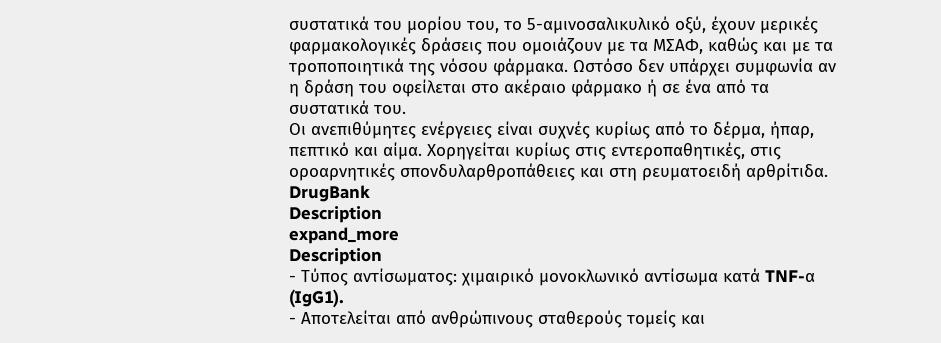συστατικά του μορίου του, το 5-αμινοσαλικυλικό οξύ, έχουν μερικές φαρμακολογικές δράσεις που ομοιάζουν με τα MΣAΦ, καθώς και με τα τροποποιητικά της νόσου φάρμακα. Ωστόσο δεν υπάρχει συμφωνία αν η δράση του οφείλεται στο ακέραιο φάρμακο ή σε ένα από τα συστατικά του.
Oι ανεπιθύμητες ενέργειες είναι συχνές κυρίως από το δέρμα, ήπαρ, πεπτικό και αίμα. Xορηγείται κυρίως στις εντεροπαθητικές, στις οροαρνητικές σπονδυλαρθροπάθειες και στη ρευματοειδή αρθρίτιδα.
DrugBank
Description
expand_more
Description
- Τύπος αντίσωματος: χιμαιρικό μονοκλωνικό αντίσωμα κατά TNF-α (IgG1).
- Αποτελείται από ανθρώπινους σταθερούς τομείς και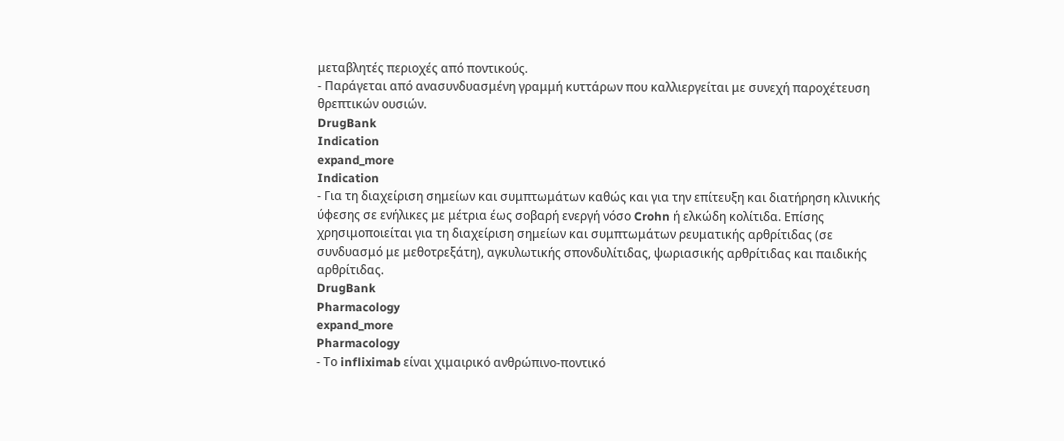μεταβλητές περιοχές από ποντικούς.
- Παράγεται από ανασυνδυασμένη γραμμή κυττάρων που καλλιεργείται με συνεχή παροχέτευση θρεπτικών ουσιών.
DrugBank
Indication
expand_more
Indication
- Για τη διαχείριση σημείων και συμπτωμάτων καθώς και για την επίτευξη και διατήρηση κλινικής ύφεσης σε ενήλικες με μέτρια έως σοβαρή ενεργή νόσο Crohn ή ελκώδη κολίτιδα. Επίσης χρησιμοποιείται για τη διαχείριση σημείων και συμπτωμάτων ρευματικής αρθρίτιδας (σε συνδυασμό με μεθοτρεξάτη), αγκυλωτικής σπονδυλίτιδας, ψωριασικής αρθρίτιδας και παιδικής αρθρίτιδας.
DrugBank
Pharmacology
expand_more
Pharmacology
- Το infliximab είναι χιμαιρικό ανθρώπινο-ποντικό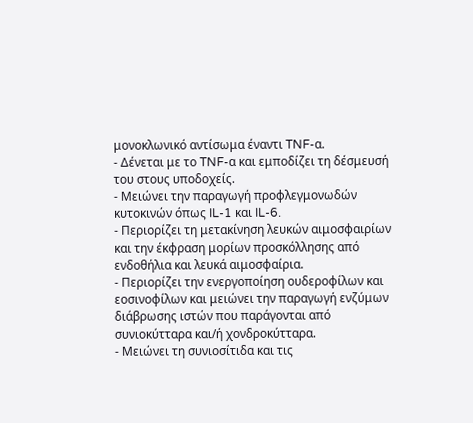μονοκλωνικό αντίσωμα έναντι TNF-α.
- Δένεται με το TNF-α και εμποδίζει τη δέσμευσή του στους υποδοχείς.
- Μειώνει την παραγωγή προφλεγμονωδών κυτοκινών όπως IL-1 και IL-6.
- Περιορίζει τη μετακίνηση λευκών αιμοσφαιρίων και την έκφραση μορίων προσκόλλησης από ενδοθήλια και λευκά αιμοσφαίρια.
- Περιορίζει την ενεργοποίηση ουδεροφίλων και εοσινοφίλων και μειώνει την παραγωγή ενζύμων διάβρωσης ιστών που παράγονται από συνιοκύτταρα και/ή χονδροκύτταρα.
- Μειώνει τη συνιοσίτιδα και τις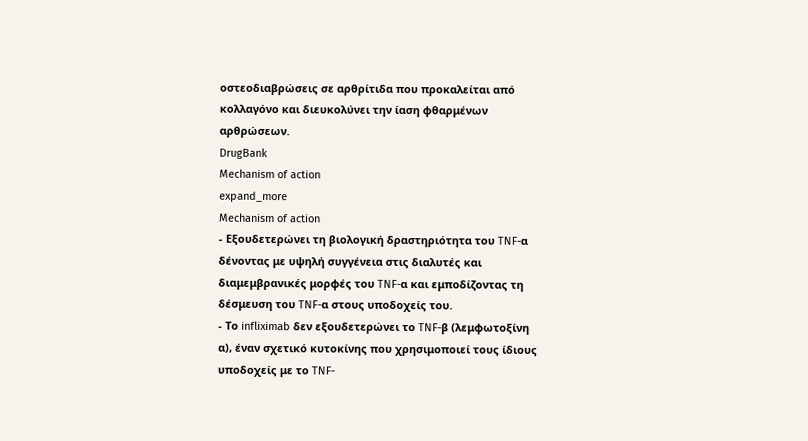οστεοδιαβρώσεις σε αρθρίτιδα που προκαλείται από κολλαγόνο και διευκολύνει την ίαση φθαρμένων αρθρώσεων.
DrugBank
Mechanism of action
expand_more
Mechanism of action
- Εξουδετερώνει τη βιολογική δραστηριότητα του TNF-α δένοντας με υψηλή συγγένεια στις διαλυτές και διαμεμβρανικές μορφές του TNF-α και εμποδίζοντας τη δέσμευση του TNF-α στους υποδοχείς του.
- Το infliximab δεν εξουδετερώνει το TNF-β (λεμφωτοξίνη α), έναν σχετικό κυτοκίνης που χρησιμοποιεί τους ίδιους υποδοχείς με το TNF-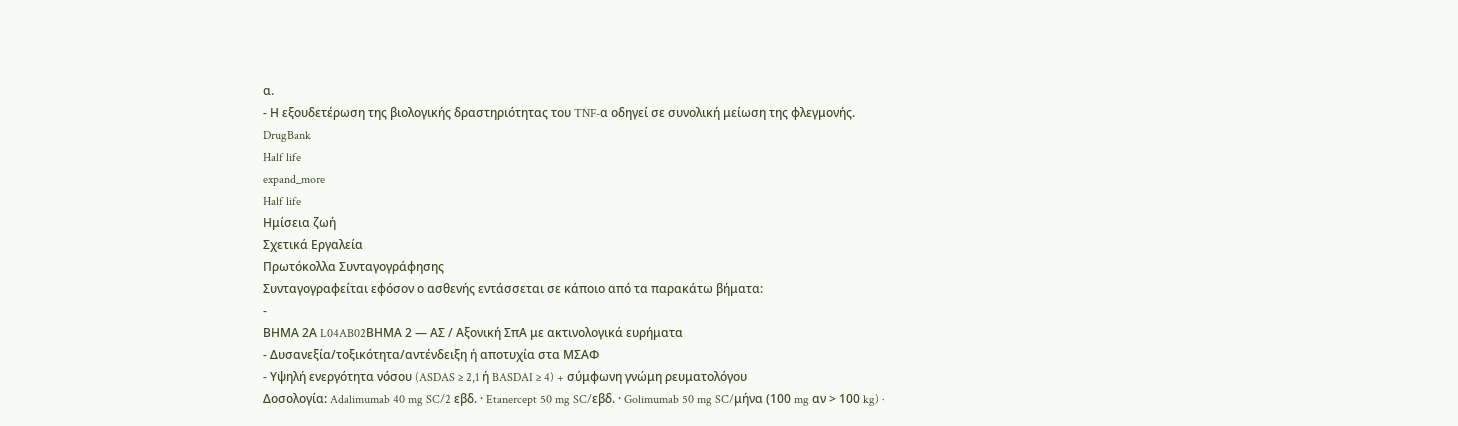α.
- Η εξουδετέρωση της βιολογικής δραστηριότητας του TNF-α οδηγεί σε συνολική μείωση της φλεγμονής.
DrugBank
Half life
expand_more
Half life
Ημίσεια ζωή
Σχετικά Εργαλεία
Πρωτόκολλα Συνταγογράφησης
Συνταγογραφείται εφόσον ο ασθενής εντάσσεται σε κάποιο από τα παρακάτω βήματα:
-
ΒΗΜΑ 2Α L04AB02ΒΗΜΑ 2 — ΑΣ / Αξονική ΣπΑ με ακτινολογικά ευρήματα
- Δυσανεξία/τοξικότητα/αντένδειξη ή αποτυχία στα ΜΣΑΦ
- Υψηλή ενεργότητα νόσου (ASDAS ≥ 2,1 ή BASDAI ≥ 4) + σύμφωνη γνώμη ρευματολόγου
Δοσολογία: Adalimumab 40 mg SC/2 εβδ. · Etanercept 50 mg SC/εβδ. · Golimumab 50 mg SC/μήνα (100 mg αν > 100 kg) ·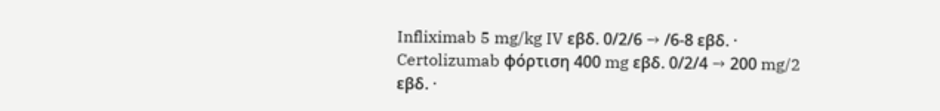Infliximab 5 mg/kg IV εβδ. 0/2/6 → /6-8 εβδ. · Certolizumab φόρτιση 400 mg εβδ. 0/2/4 → 200 mg/2 εβδ. ·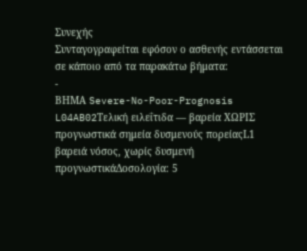Συνεχής
Συνταγογραφείται εφόσον ο ασθενής εντάσσεται σε κάποιο από τα παρακάτω βήματα:
-
ΒΗΜΑ Severe-No-Poor-Prognosis L04AB02Τελική ειλεΐτιδα — βαρεία ΧΩΡΙΣ προγνωστικά σημεία δυσμενούς πορείαςL1 βαρειά νόσος, χωρίς δυσμενή προγνωστικάΔοσολογία: 5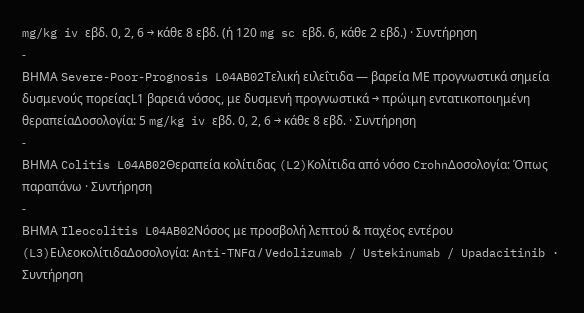mg/kg iv εβδ. 0, 2, 6 → κάθε 8 εβδ. (ή 120 mg sc εβδ. 6, κάθε 2 εβδ.) · Συντήρηση
-
ΒΗΜΑ Severe-Poor-Prognosis L04AB02Τελική ειλεΐτιδα — βαρεία ΜΕ προγνωστικά σημεία δυσμενούς πορείαςL1 βαρειά νόσος, με δυσμενή προγνωστικά → πρώιμη εντατικοποιημένη θεραπείαΔοσολογία: 5 mg/kg iv εβδ. 0, 2, 6 → κάθε 8 εβδ. · Συντήρηση
-
ΒΗΜΑ Colitis L04AB02Θεραπεία κολίτιδας (L2)Κολίτιδα από νόσο CrohnΔοσολογία: Όπως παραπάνω · Συντήρηση
-
ΒΗΜΑ Ileocolitis L04AB02Νόσος με προσβολή λεπτού & παχέος εντέρου (L3)ΕιλεοκολίτιδαΔοσολογία: Anti-TNFα / Vedolizumab / Ustekinumab / Upadacitinib · Συντήρηση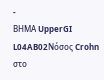-
ΒΗΜΑ UpperGI L04AB02Νόσος Crohn στο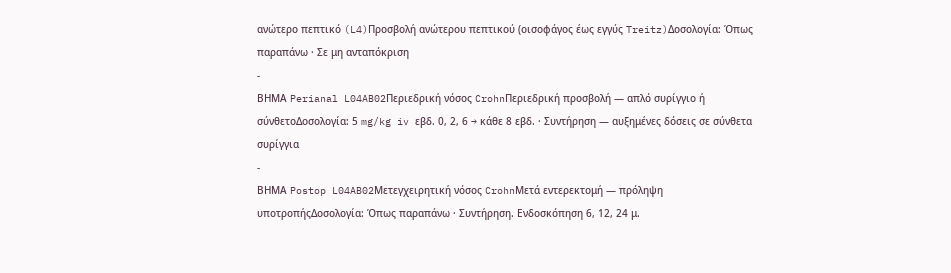ανώτερο πεπτικό (L4)Προσβολή ανώτερου πεπτικού (οισοφάγος έως εγγύς Treitz)Δοσολογία: Όπως παραπάνω · Σε μη ανταπόκριση
-
ΒΗΜΑ Perianal L04AB02Περιεδρική νόσος CrohnΠεριεδρική προσβολή — απλό συρίγγιο ή σύνθετοΔοσολογία: 5 mg/kg iv εβδ. 0, 2, 6 → κάθε 8 εβδ. · Συντήρηση — αυξημένες δόσεις σε σύνθετα συρίγγια
-
ΒΗΜΑ Postop L04AB02Μετεγχειρητική νόσος CrohnΜετά εντερεκτομή — πρόληψη υποτροπήςΔοσολογία: Όπως παραπάνω · Συντήρηση. Ενδοσκόπηση 6, 12, 24 μ.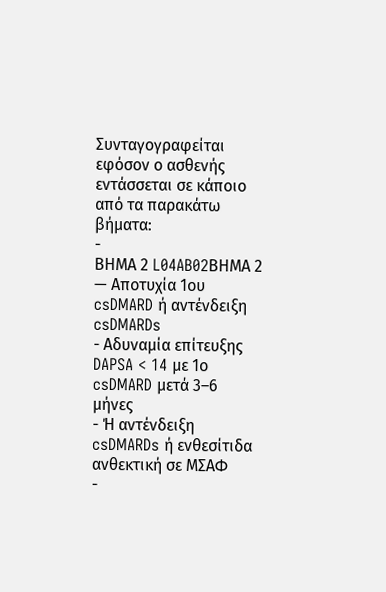Συνταγογραφείται εφόσον ο ασθενής εντάσσεται σε κάποιο από τα παρακάτω βήματα:
-
ΒΗΜΑ 2 L04AB02ΒΗΜΑ 2 — Αποτυχία 1ου csDMARD ή αντένδειξη csDMARDs
- Αδυναμία επίτευξης DAPSA < 14 με 1ο csDMARD μετά 3–6 μήνες
- Ή αντένδειξη csDMARDs ή ενθεσίτιδα ανθεκτική σε ΜΣΑΦ
-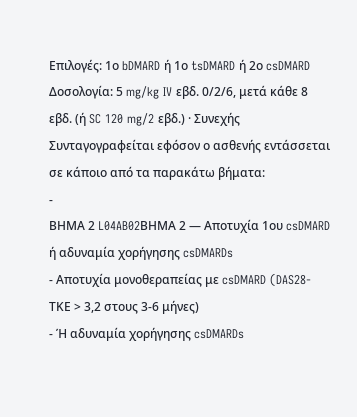Επιλογές: 1ο bDMARD ή 1ο tsDMARD ή 2ο csDMARD
Δοσολογία: 5 mg/kg IV εβδ. 0/2/6, μετά κάθε 8 εβδ. (ή SC 120 mg/2 εβδ.) · Συνεχής
Συνταγογραφείται εφόσον ο ασθενής εντάσσεται σε κάποιο από τα παρακάτω βήματα:
-
ΒΗΜΑ 2 L04AB02ΒΗΜΑ 2 — Αποτυχία 1ου csDMARD ή αδυναμία χορήγησης csDMARDs
- Αποτυχία μονοθεραπείας με csDMARD (DAS28-ΤΚΕ > 3,2 στους 3-6 μήνες)
- Ή αδυναμία χορήγησης csDMARDs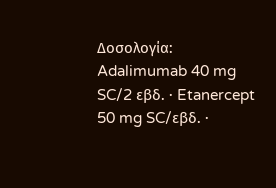Δοσολογία: Adalimumab 40 mg SC/2 εβδ. · Etanercept 50 mg SC/εβδ. ·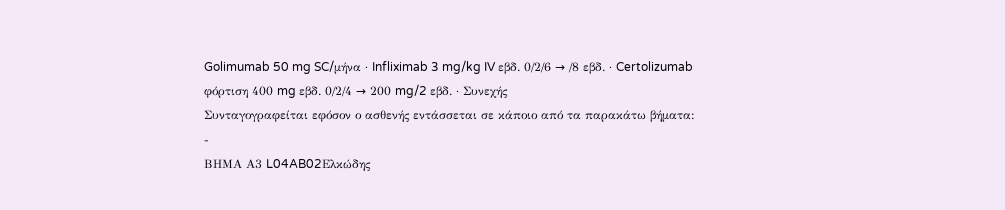Golimumab 50 mg SC/μήνα · Infliximab 3 mg/kg IV εβδ. 0/2/6 → /8 εβδ. · Certolizumab φόρτιση 400 mg εβδ. 0/2/4 → 200 mg/2 εβδ. · Συνεχής
Συνταγογραφείται εφόσον ο ασθενής εντάσσεται σε κάποιο από τα παρακάτω βήματα:
-
ΒΗΜΑ Α3 L04AB02Ελκώδης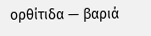ορθίτιδα — βαριά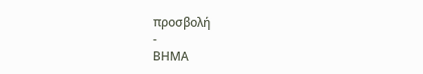προσβολή
-
ΒΗΜΑ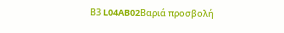Β3 L04AB02Βαριά προσβολή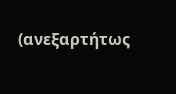(ανεξαρτήτως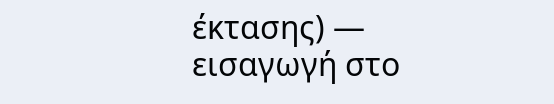έκτασης) — εισαγωγή στο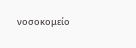νοσοκομείο